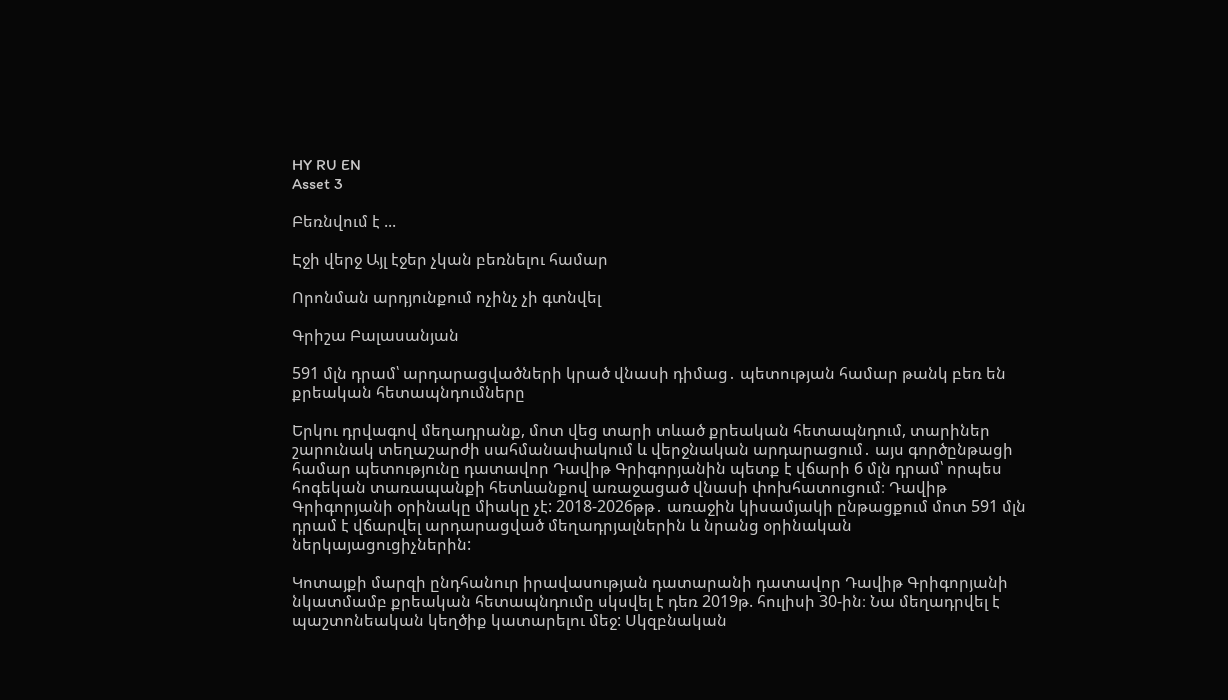HY RU EN
Asset 3

Բեռնվում է ...

Էջի վերջ Այլ էջեր չկան բեռնելու համար

Որոնման արդյունքում ոչինչ չի գտնվել

Գրիշա Բալասանյան

591 մլն դրամ՝ արդարացվածների կրած վնասի դիմաց․ պետության համար թանկ բեռ են քրեական հետապնդումները

Երկու դրվագով մեղադրանք, մոտ վեց տարի տևած քրեական հետապնդում, տարիներ շարունակ տեղաշարժի սահմանափակում և վերջնական արդարացում․ այս գործընթացի համար պետությունը դատավոր Դավիթ Գրիգորյանին պետք է վճարի 6 մլն դրամ՝ որպես հոգեկան տառապանքի հետևանքով առաջացած վնասի փոխհատուցում։ Դավիթ Գրիգորյանի օրինակը միակը չէ: 2018-2026թթ․ առաջին կիսամյակի ընթացքում մոտ 591 մլն դրամ է վճարվել արդարացված մեղադրյալներին և նրանց օրինական ներկայացուցիչներին:

Կոտայքի մարզի ընդհանուր իրավասության դատարանի դատավոր Դավիթ Գրիգորյանի նկատմամբ քրեական հետապնդումը սկսվել է դեռ 2019թ. հուլիսի 30-ին։ Նա մեղադրվել է պաշտոնեական կեղծիք կատարելու մեջ: Սկզբնական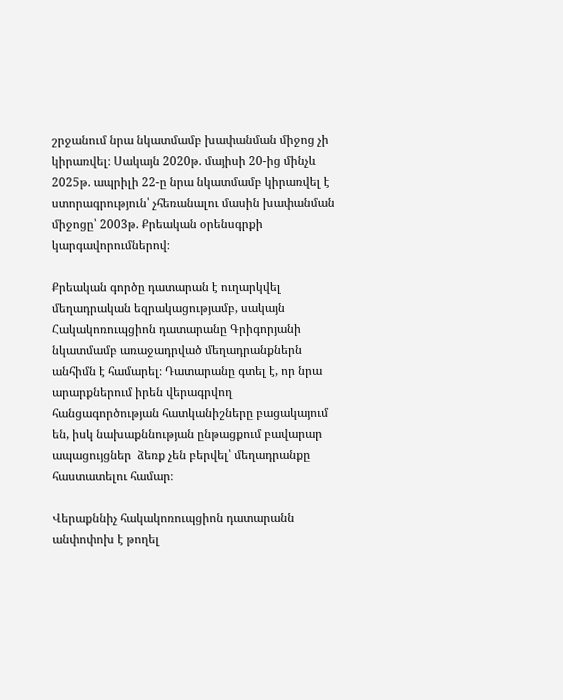շրջանում նրա նկատմամբ խափանման միջոց չի կիրառվել։ Սակայն 2020թ. մայիսի 20-ից մինչև 2025թ. ապրիլի 22-ը նրա նկատմամբ կիրառվել է ստորագրություն՝ չհեռանալու մասին խափանման միջոցը՝ 2003թ. Քրեական օրենսգրքի կարգավորումներով։

Քրեական գործը դատարան է ուղարկվել մեղադրական եզրակացությամբ, սակայն Հակակոռուպցիոն դատարանը Գրիգորյանի նկատմամբ առաջադրված մեղադրանքներն անհիմն է համարել։ Դատարանը գտել է, որ նրա արարքներում իրեն վերագրվող հանցագործության հատկանիշները բացակայում են, իսկ նախաքննության ընթացքում բավարար ապացույցներ  ձեռք չեն բերվել՝ մեղադրանքը հաստատելու համար։

Վերաքննիչ հակակոռուպցիոն դատարանն անփոփոխ է թողել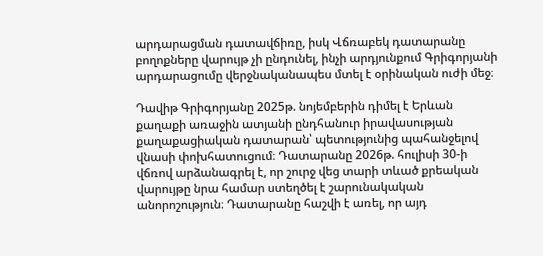արդարացման դատավճիռը, իսկ Վճռաբեկ դատարանը բողոքները վարույթ չի ընդունել, ինչի արդյունքում Գրիգորյանի արդարացումը վերջնականապես մտել է օրինական ուժի մեջ։

Դավիթ Գրիգորյանը 2025թ. նոյեմբերին դիմել է Երևան քաղաքի առաջին ատյանի ընդհանուր իրավասության քաղաքացիական դատարան՝ պետությունից պահանջելով վնասի փոխհատուցում։ Դատարանը 2026թ. հուլիսի 30-ի վճռով արձանագրել է, որ շուրջ վեց տարի տևած քրեական վարույթը նրա համար ստեղծել է շարունակական անորոշություն։ Դատարանը հաշվի է առել, որ այդ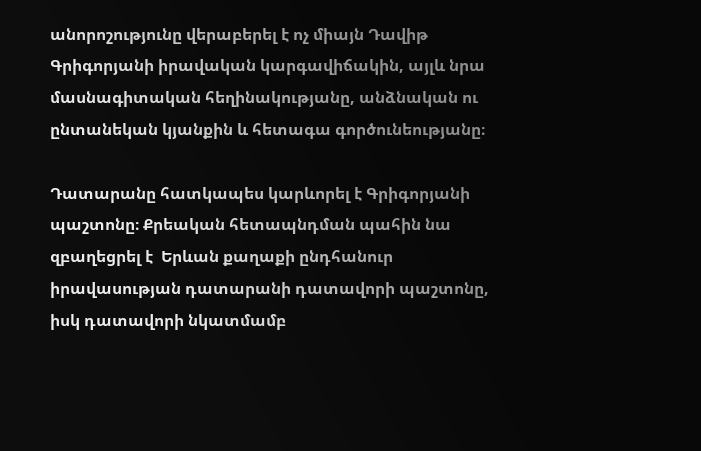անորոշությունը վերաբերել է ոչ միայն Դավիթ Գրիգորյանի իրավական կարգավիճակին, այլև նրա մասնագիտական հեղինակությանը, անձնական ու ընտանեկան կյանքին և հետագա գործունեությանը։

Դատարանը հատկապես կարևորել է Գրիգորյանի պաշտոնը։ Քրեական հետապնդման պահին նա զբաղեցրել է  Երևան քաղաքի ընդհանուր իրավասության դատարանի դատավորի պաշտոնը, իսկ դատավորի նկատմամբ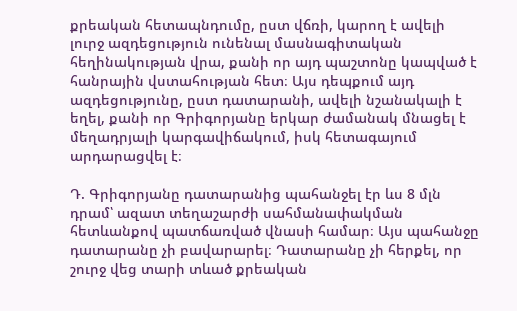քրեական հետապնդումը, ըստ վճռի, կարող է ավելի լուրջ ազդեցություն ունենալ մասնագիտական հեղինակության վրա, քանի որ այդ պաշտոնը կապված է հանրային վստահության հետ։ Այս դեպքում այդ ազդեցությունը, ըստ դատարանի, ավելի նշանակալի է եղել, քանի որ Գրիգորյանը երկար ժամանակ մնացել է մեղադրյալի կարգավիճակում, իսկ հետագայում արդարացվել է։

Դ. Գրիգորյանը դատարանից պահանջել էր ևս 8 մլն դրամ՝ ազատ տեղաշարժի սահմանափակման հետևանքով պատճառված վնասի համար։ Այս պահանջը դատարանը չի բավարարել։ Դատարանը չի հերքել, որ շուրջ վեց տարի տևած քրեական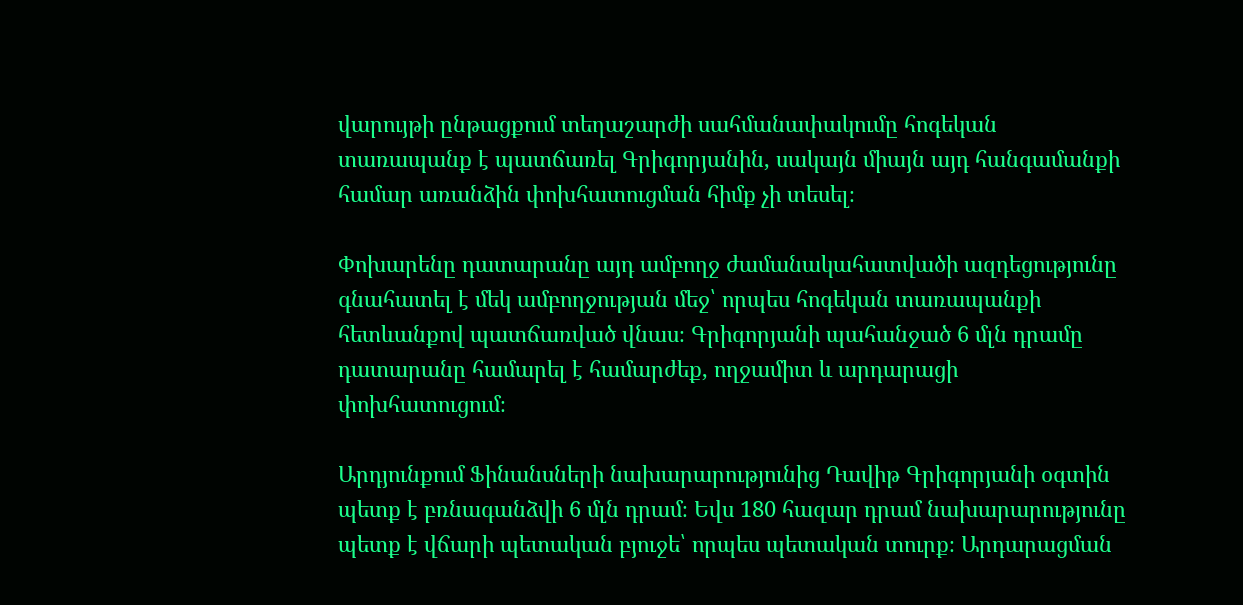վարույթի ընթացքում տեղաշարժի սահմանափակումը հոգեկան տառապանք է պատճառել Գրիգորյանին, սակայն միայն այդ հանգամանքի համար առանձին փոխհատուցման հիմք չի տեսել։

Փոխարենը դատարանը այդ ամբողջ ժամանակահատվածի ազդեցությունը գնահատել է մեկ ամբողջության մեջ՝ որպես հոգեկան տառապանքի հետևանքով պատճառված վնաս։ Գրիգորյանի պահանջած 6 մլն դրամը դատարանը համարել է համարժեք, ողջամիտ և արդարացի փոխհատուցում։

Արդյունքում Ֆինանսների նախարարությունից Դավիթ Գրիգորյանի օգտին պետք է բռնագանձվի 6 մլն դրամ։ Եվս 180 հազար դրամ նախարարությունը պետք է վճարի պետական բյուջե՝ որպես պետական տուրք։ Արդարացման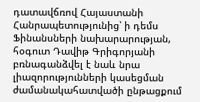դատավճռով Հայաստանի Հանրապետությունից՝ ի դեմս Ֆինանսների նախարարության, հօգուտ Դավիթ Գրիգորյանի բռնագանձվել է նաև նրա լիազորությունների կասեցման ժամանակահատվածի ընթացքում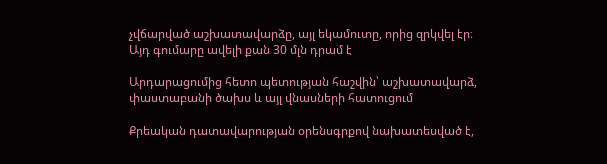չվճարված աշխատավարձը, այլ եկամուտը, որից զրկվել էր։ Այդ գումարը ավելի քան 30 մլն դրամ է

Արդարացումից հետո պետության հաշվին՝ աշխատավարձ, փաստաբանի ծախս և այլ վնասների հատուցում

Քրեական դատավարության օրենսգրքով նախատեսված է,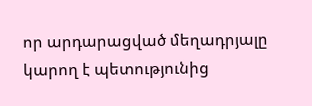որ արդարացված մեղադրյալը կարող է պետությունից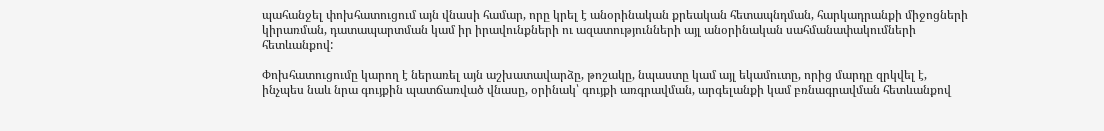պահանջել փոխհատուցում այն վնասի համար, որը կրել է անօրինական քրեական հետապնդման, հարկադրանքի միջոցների կիրառման, դատապարտման կամ իր իրավունքների ու ազատությունների այլ անօրինական սահմանափակումների հետևանքով:

Փոխհատուցումը կարող է ներառել այն աշխատավարձը, թոշակը, նպաստը կամ այլ եկամուտը, որից մարդը զրկվել է, ինչպես նաև նրա գույքին պատճառված վնասը, օրինակ՝ գույքի առգրավման, արգելանքի կամ բռնագրավման հետևանքով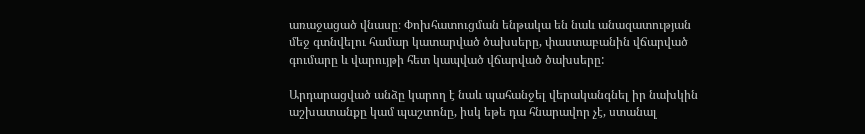առաջացած վնասը։ Փոխհատուցման ենթակա են նաև անազատության մեջ գտնվելու համար կատարված ծախսերը, փաստաբանին վճարված գումարը և վարույթի հետ կապված վճարված ծախսերը:

Արդարացված անձը կարող է նաև պահանջել վերականգնել իր նախկին աշխատանքը կամ պաշտոնը, իսկ եթե դա հնարավոր չէ, ստանալ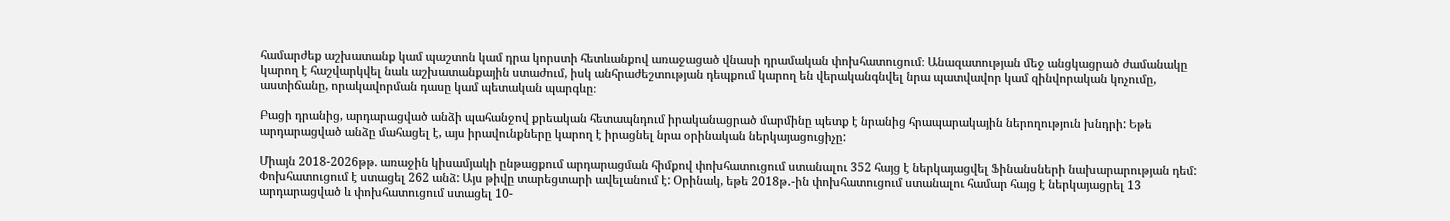համարժեք աշխատանք կամ պաշտոն կամ դրա կորստի հետևանքով առաջացած վնասի դրամական փոխհատուցում։ Անազատության մեջ անցկացրած ժամանակը կարող է հաշվարկվել նաև աշխատանքային ստաժում, իսկ անհրաժեշտության դեպքում կարող են վերականգնվել նրա պատվավոր կամ զինվորական կոչումը, աստիճանը, որակավորման դասը կամ պետական պարգևը։

Բացի դրանից, արդարացված անձի պահանջով քրեական հետապնդում իրականացրած մարմինը պետք է նրանից հրապարակային ներողություն խնդրի: Եթե արդարացված անձը մահացել է, այս իրավունքները կարող է իրացնել նրա օրինական ներկայացուցիչը:

Միայն 2018-2026թթ. առաջին կիսամյակի ընթացքում արդարացման հիմքով փոխհատուցում ստանալու 352 հայց է ներկայացվել Ֆինանսների նախարարության դեմ: Փոխհատուցում է ստացել 262 անձ: Այս թիվը տարեցտարի ավելանում է: Օրինակ, եթե 2018թ․-ին փոխհատուցում ստանալու համար հայց է ներկայացրել 13 արդարացված և փոխհատուցում ստացել 10-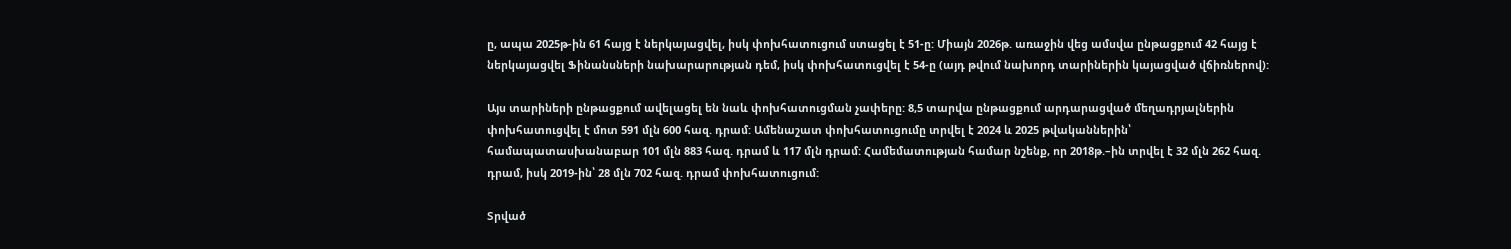ը, ապա 2025թ-ին 61 հայց է ներկայացվել, իսկ փոխհատուցում ստացել է 51-ը: Միայն 2026թ. առաջին վեց ամսվա ընթացքում 42 հայց է ներկայացվել Ֆինանսների նախարարության դեմ, իսկ փոխհատուցվել է 54-ը (այդ թվում նախորդ տարիներին կայացված վճիռներով):

Այս տարիների ընթացքում ավելացել են նաև փոխհատուցման չափերը: 8,5 տարվա ընթացքում արդարացված մեղադրյալներին փոխհատուցվել է մոտ 591 մլն 600 հազ. դրամ: Ամենաշատ փոխհատուցումը տրվել է 2024 և 2025 թվականներին՝ համապատասխանաբար 101 մլն 883 հազ. դրամ և 117 մլն դրամ: Համեմատության համար նշենք, որ 2018թ.–ին տրվել է 32 մլն 262 հազ. դրամ, իսկ 2019-ին՝ 28 մլն 702 հազ. դրամ փոխհատուցում:

Տրված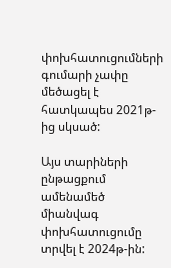փոխհատուցումների գումարի չափը մեծացել է հատկապես 2021թ-ից սկսած:

Այս տարիների ընթացքում ամենամեծ միանվագ փոխհատուցումը տրվել է 2024թ-ին: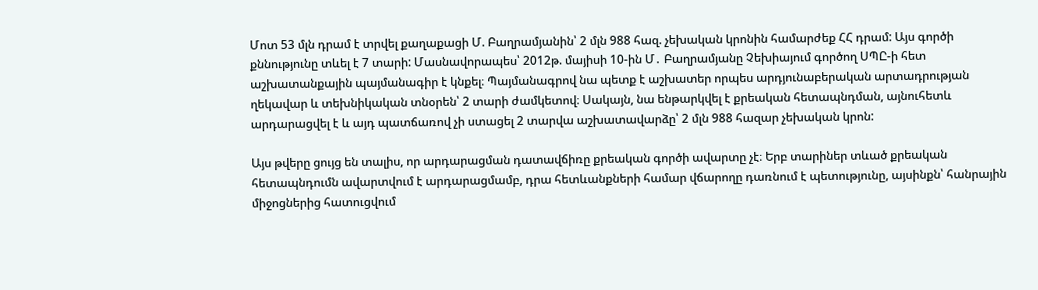Մոտ 53 մլն դրամ է տրվել քաղաքացի Մ. Բաղրամյանին՝ 2 մլն 988 հազ. չեխական կրոնին համարժեք ՀՀ դրամ: Այս գործի քննությունը տևել է 7 տարի: Մասնավորապես՝ 2012թ. մայիսի 10-ին Մ․ Բաղրամյանը Չեխիայում գործող ՍՊԸ-ի հետ աշխատանքային պայմանագիր է կնքել։ Պայմանագրով նա պետք է աշխատեր որպես արդյունաբերական արտադրության ղեկավար և տեխնիկական տնօրեն՝ 2 տարի ժամկետով։ Սակայն, նա ենթարկվել է քրեական հետապնդման, այնուհետև արդարացվել է և այդ պատճառով չի ստացել 2 տարվա աշխատավարձը՝ 2 մլն 988 հազար չեխական կրոն:

Այս թվերը ցույց են տալիս, որ արդարացման դատավճիռը քրեական գործի ավարտը չէ։ Երբ տարիներ տևած քրեական հետապնդումն ավարտվում է արդարացմամբ, դրա հետևանքների համար վճարողը դառնում է պետությունը, այսինքն՝ հանրային միջոցներից հատուցվում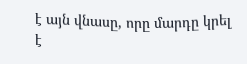է այն վնասը, որը մարդը կրել է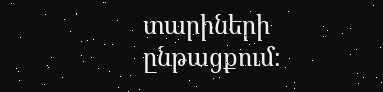տարիների ընթացքում։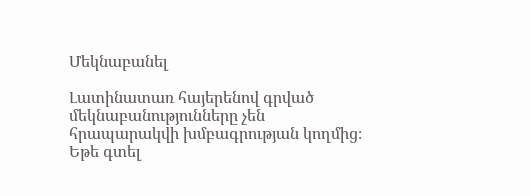Մեկնաբանել

Լատինատառ հայերենով գրված մեկնաբանությունները չեն հրապարակվի խմբագրության կողմից։
Եթե գտել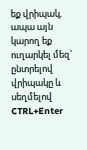եք վրիպակ, ապա այն կարող եք ուղարկել մեզ՝ ընտրելով վրիպակը և սեղմելով CTRL+Enter